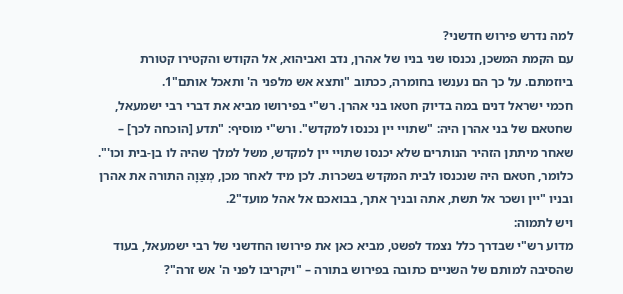למה נדרש פירוש חדשני?
עם הקמת המשכן, נכנסו שני בניו של אהרן, נדב ואביהוא, אל הקודש והקטירו קטורת ביוזמתם. על כך הם נענשו בחומרה, ככתוב "ותצא אש מלפני ה' ותאכל אותם"1.
חכמי ישראל דנים במה בדיוק חטאו בני אהרן. רש"י בפירושו מביא את דברי רבי ישמעאל, שחטאם של בני אהרן היה: "שתויי יין נכנסו למקדש". ורש"י מוסיף: "תדע [הוכחה לכך] – שאחר מיתתן הזהיר הנותרים שלא יכנסו שתויי יין למקדש, משל למלך שהיה לו בן-בית וכו'".
כלומר, חטאם היה שנכנסו לבית המקדש בשכרות. לכן מיד לאחר מכן, מְצַוָה התורה את אהרן ובניו "יין ושכר אל תשת, אתה ובניך אתך, בבואכם אל אהל מועד"2.
ויש לתמוה:
מדוע רש"י שבדרך כלל נצמד לפשט, מביא כאן את פירושו החדשני של רבי ישמעאל, בעוד שהסיבה למותם של השניים כתובה בפירוש בתורה – "ויקריבו לפני ה' אש זרה"?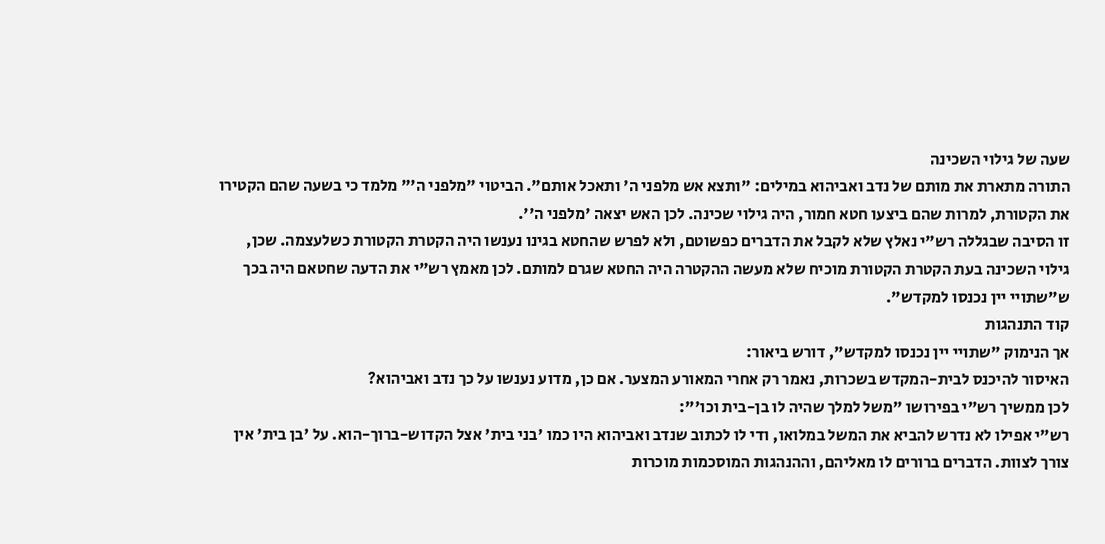שעה של גילוי השכינה
התורה מתארת את מותם של נדב ואביהוא במילים: "ותצא אש מלפני ה' ותאכל אותם". הביטוי "מלפני ה'" מלמד כי בשעה שהם הקטירו את הקטורת, למרות שהם ביצעו חטא חמור, היה גילוי שכינה. לכן האש יצאה 'מלפני ה''.
זו הסיבה שבגללה רש"י נאלץ שלא לקבל את הדברים כפשוטם, ולא לפרש שהחטא בגינו נענשו היה הקטרת הקטורת כשלעצמה. שכן, גילוי השכינה בעת הקטרת הקטורת מוכיח שלא מעשה ההקטרה היה החטא שגרם למותם. לכן מאמץ רש"י את הדעה שחטאם היה בכך ש"שתויי יין נכנסו למקדש".
קוד התנהגות
אך הנימוק "שתויי יין נכנסו למקדש", דורש ביאור:
האיסור להיכנס לבית-המקדש בשכרות, נאמר רק אחרי המאורע המצער. אם כן, מדוע נענשו על כך נדב ואביהוא?
לכן ממשיך רש"י בפירושו "משל למלך שהיה לו בן-בית וכו'":
רש"י אפילו לא נדרש להביא את המשל במלואו, ודי לו לכתוב שנדב ואביהוא היו כמו 'בני בית' אצל הקדוש-ברוך-הוא. על 'בן בית' אין צורך לצוות. הדברים ברורים לו מאליהם, וההנהגות המוסכמות מוכרות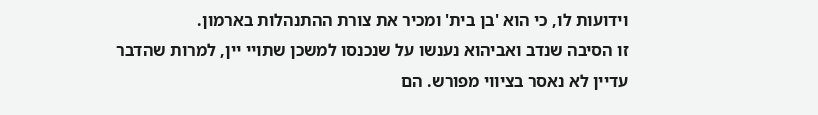וידועות לו, כי הוא 'בן בית' ומכיר את צורת ההתנהלות בארמון.
זו הסיבה שנדב ואביהוא נענשו על שנכנסו למשכן שתויי יין, למרות שהדבר עדיין לא נאסר בציווי מפורש. הם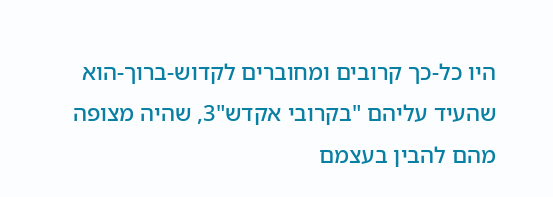היו כל-כך קרובים ומחוברים לקדוש-ברוך-הוא שהעיד עליהם "בקרובי אקדש"3, שהיה מצופה מהם להבין בעצמם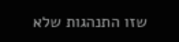שזו התנהגות שלא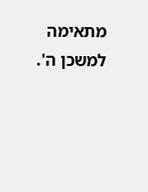מתאימה למשכן ה'.